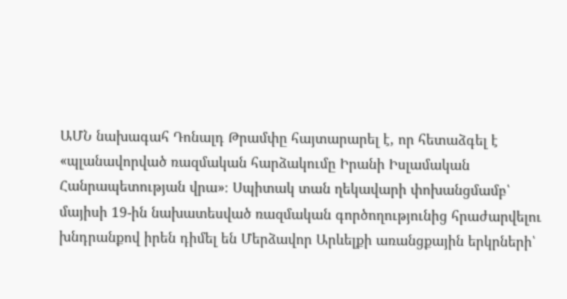ԱՄՆ նախագահ Դոնալդ Թրամփը հայտարարել է, որ հետաձգել է «պլանավորված ռազմական հարձակումը Իրանի Իսլամական Հանրապետության վրա»։ Սպիտակ տան ղեկավարի փոխանցմամբ՝ մայիսի 19-ին նախատեսված ռազմական գործողությունից հրաժարվելու խնդրանքով իրեն դիմել են Մերձավոր Արևելքի առանցքային երկրների՝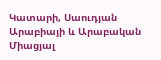Կատարի, Սաուդյան Արաբիայի և Արաբական Միացյալ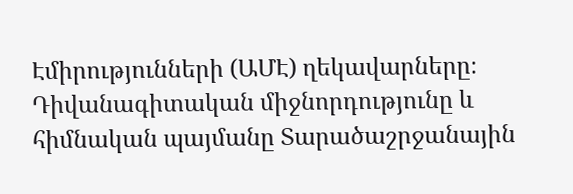Էմիրությունների (ԱՄԷ) ղեկավարները։
Դիվանագիտական միջնորդությունը և հիմնական պայմանը Տարածաշրջանային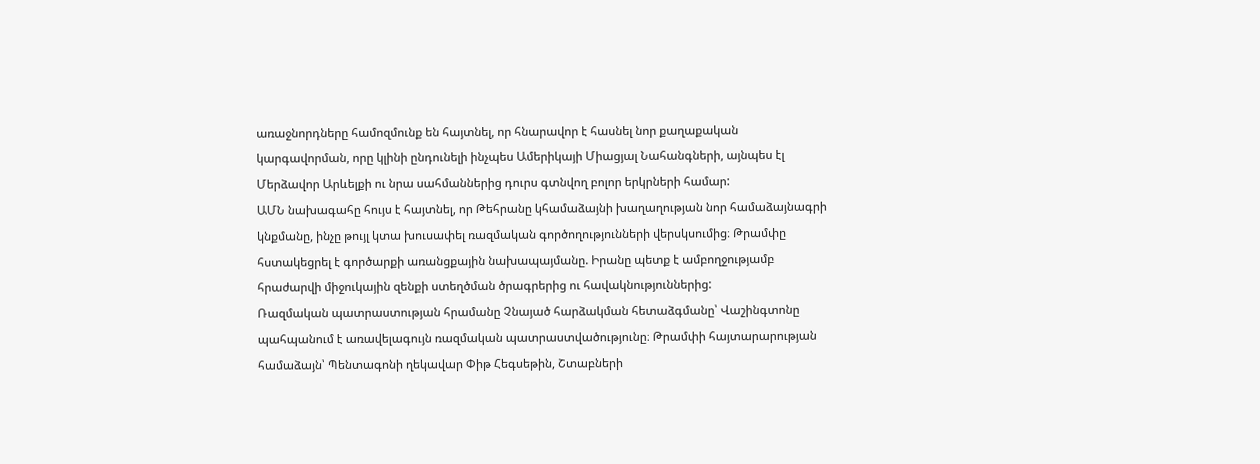առաջնորդները համոզմունք են հայտնել, որ հնարավոր է հասնել նոր քաղաքական կարգավորման, որը կլինի ընդունելի ինչպես Ամերիկայի Միացյալ Նահանգների, այնպես էլ Մերձավոր Արևելքի ու նրա սահմաններից դուրս գտնվող բոլոր երկրների համար:
ԱՄՆ նախագահը հույս է հայտնել, որ Թեհրանը կհամաձայնի խաղաղության նոր համաձայնագրի կնքմանը, ինչը թույլ կտա խուսափել ռազմական գործողությունների վերսկսումից։ Թրամփը հստակեցրել է գործարքի առանցքային նախապայմանը. Իրանը պետք է ամբողջությամբ հրաժարվի միջուկային զենքի ստեղծման ծրագրերից ու հավակնություններից:
Ռազմական պատրաստության հրամանը Չնայած հարձակման հետաձգմանը՝ Վաշինգտոնը պահպանում է առավելագույն ռազմական պատրաստվածությունը։ Թրամփի հայտարարության համաձայն՝ Պենտագոնի ղեկավար Փիթ Հեգսեթին, Շտաբների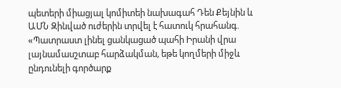պետերի միացյալ կոմիտեի նախագահ Դեն Քեյնին և ԱՄՆ Զինված ուժերին տրվել է հատուկ հրահանգ.
«Պատրաստ լինել ցանկացած պահի Իրանի վրա լայնամասշտաբ հարձակման, եթե կողմերի միջև ընդունելի գործարք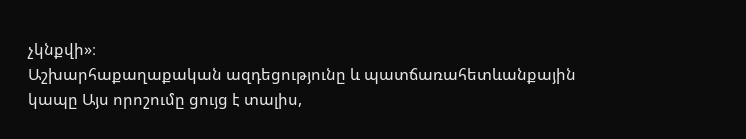չկնքվի»։
Աշխարհաքաղաքական ազդեցությունը և պատճառահետևանքային կապը Այս որոշումը ցույց է տալիս,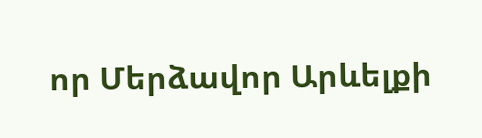որ Մերձավոր Արևելքի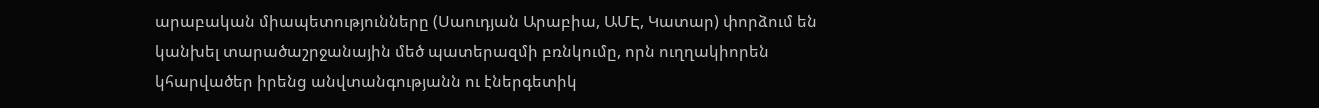արաբական միապետությունները (Սաուդյան Արաբիա, ԱՄԷ, Կատար) փորձում են կանխել տարածաշրջանային մեծ պատերազմի բռնկումը, որն ուղղակիորեն կհարվածեր իրենց անվտանգությանն ու էներգետիկ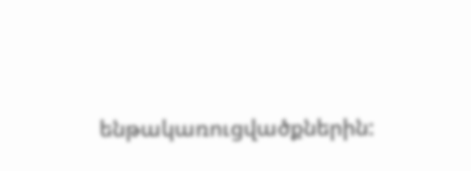ենթակառուցվածքներին: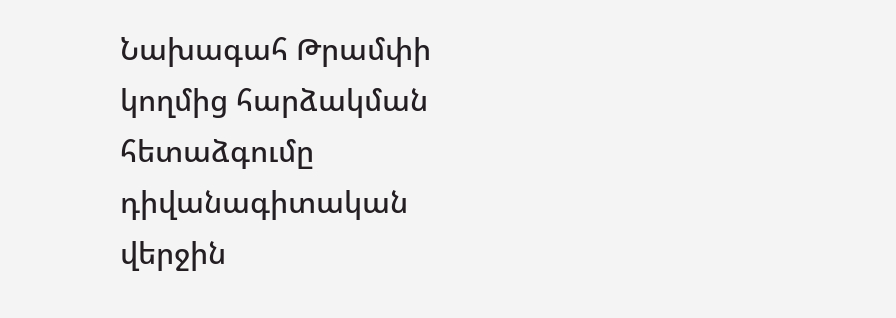Նախագահ Թրամփի կողմից հարձակման հետաձգումը դիվանագիտական վերջին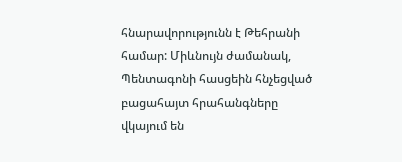հնարավորությունն է Թեհրանի համար: Միևնույն ժամանակ, Պենտագոնի հասցեին հնչեցված բացահայտ հրահանգները վկայում են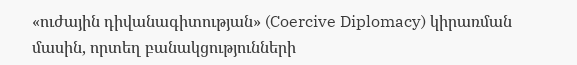«ուժային դիվանագիտության» (Coercive Diplomacy) կիրառման մասին, որտեղ բանակցությունների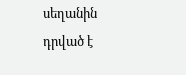սեղանին դրված է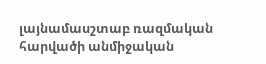լայնամասշտաբ ռազմական հարվածի անմիջական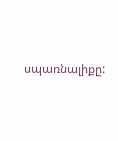սպառնալիքը: